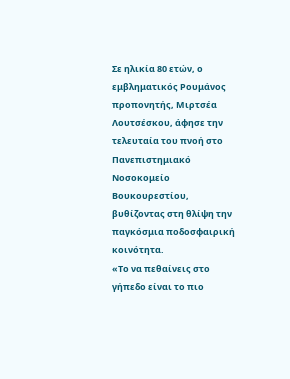Σε ηλικία 80 ετών, ο εμβληματικός Ρουμάνος προπονητής, Μιρτσέα Λουτσέσκου, άφησε την τελευταία του πνοή στο Πανεπιστημιακό Νοσοκομείο Βουκουρεστίου, βυθίζοντας στη θλίψη την παγκόσμια ποδοσφαιρική κοινότητα.
«Το να πεθαίνεις στο γήπεδο είναι το πιο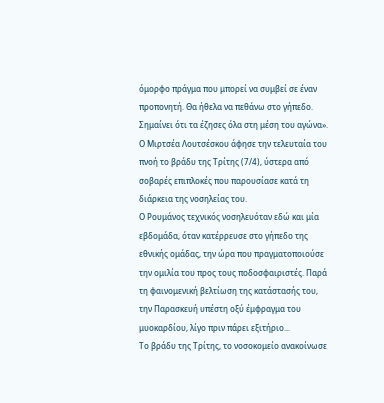όμορφο πράγμα που μπορεί να συμβεί σε έναν προπονητή. Θα ήθελα να πεθάνω στο γήπεδο. Σημαίνει ότι τα έζησες όλα στη μέση του αγώνα».
Ο Μιρτσέα Λουτσέσκου άφησε την τελευταία του πνοή το βράδυ της Τρίτης (7/4), ύστερα από σοβαρές επιπλοκές που παρουσίασε κατά τη διάρκεια της νοσηλείας του.
Ο Ρουμάνος τεχνικός νοσηλευόταν εδώ και μία εβδομάδα, όταν κατέρρευσε στο γήπεδο της εθνικής ομάδας, την ώρα που πραγματοποιούσε την ομιλία του προς τους ποδοσφαιριστές. Παρά τη φαινομενική βελτίωση της κατάστασής του, την Παρασκευή υπέστη οξύ έμφραγμα του μυοκαρδίου, λίγο πριν πάρει εξιτήριο...
Το βράδυ της Τρίτης, το νοσοκομείο ανακοίνωσε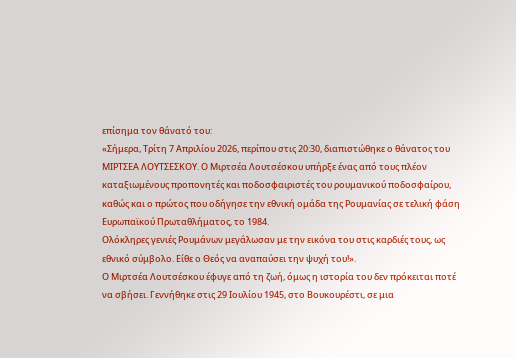επίσημα τον θάνατό του:
«Σήμερα, Τρίτη 7 Απριλίου 2026, περίπου στις 20:30, διαπιστώθηκε ο θάνατος του ΜΙΡΤΣΕΑ ΛΟΥΤΣΕΣΚΟΥ. Ο Μιρτσέα Λουτσέσκου υπήρξε ένας από τους πλέον καταξιωμένους προπονητές και ποδοσφαιριστές του ρουμανικού ποδοσφαίρου, καθώς και ο πρώτος που οδήγησε την εθνική ομάδα της Ρουμανίας σε τελική φάση Ευρωπαϊκού Πρωταθλήματος, το 1984.
Ολόκληρες γενιές Ρουμάνων μεγάλωσαν με την εικόνα του στις καρδιές τους, ως εθνικό σύμβολο. Είθε ο Θεός να αναπαύσει την ψυχή του!».
Ο Μιρτσέα Λουτσέσκου έφυγε από τη ζωή, όμως η ιστορία του δεν πρόκειται ποτέ να σβήσει. Γεννήθηκε στις 29 Ιουλίου 1945, στο Βουκουρέστι, σε μια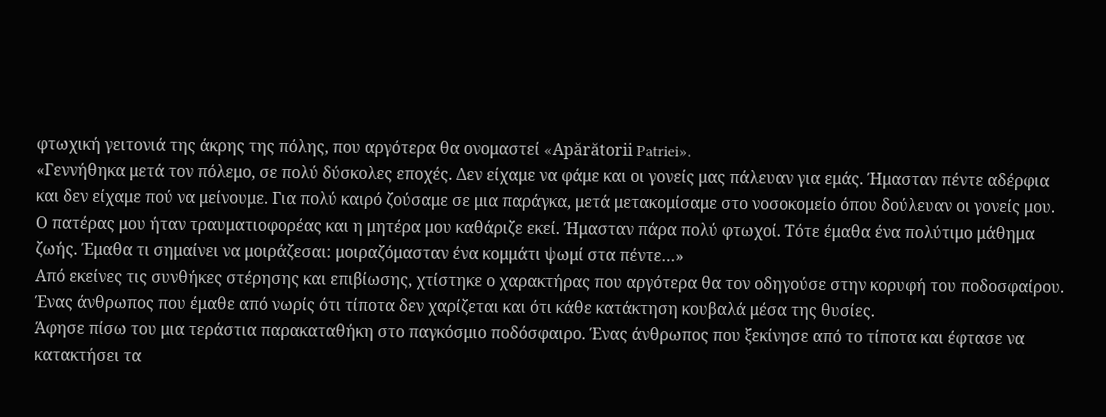φτωχική γειτονιά της άκρης της πόλης, που αργότερα θα ονομαστεί «Apărătorii Patriei».
«Γεννήθηκα μετά τον πόλεμο, σε πολύ δύσκολες εποχές. Δεν είχαμε να φάμε και οι γονείς μας πάλευαν για εμάς. Ήμασταν πέντε αδέρφια και δεν είχαμε πού να μείνουμε. Για πολύ καιρό ζούσαμε σε μια παράγκα, μετά μετακομίσαμε στο νοσοκομείο όπου δούλευαν οι γονείς μου. Ο πατέρας μου ήταν τραυματιοφορέας και η μητέρα μου καθάριζε εκεί. Ήμασταν πάρα πολύ φτωχοί. Τότε έμαθα ένα πολύτιμο μάθημα ζωής. Έμαθα τι σημαίνει να μοιράζεσαι: μοιραζόμασταν ένα κομμάτι ψωμί στα πέντε…»
Από εκείνες τις συνθήκες στέρησης και επιβίωσης, χτίστηκε ο χαρακτήρας που αργότερα θα τον οδηγούσε στην κορυφή του ποδοσφαίρου. Ένας άνθρωπος που έμαθε από νωρίς ότι τίποτα δεν χαρίζεται και ότι κάθε κατάκτηση κουβαλά μέσα της θυσίες.
Άφησε πίσω του μια τεράστια παρακαταθήκη στο παγκόσμιο ποδόσφαιρο. Ένας άνθρωπος που ξεκίνησε από το τίποτα και έφτασε να κατακτήσει τα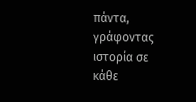πάντα, γράφοντας ιστορία σε κάθε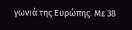γωνιά της Ευρώπης. Με 38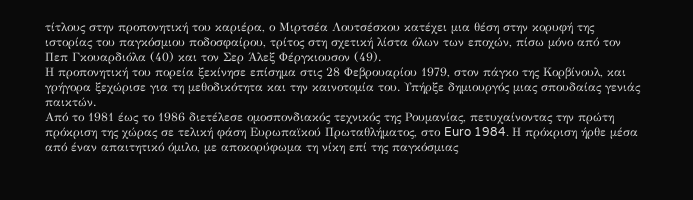τίτλους στην προπονητική του καριέρα, ο Μιρτσέα Λουτσέσκου κατέχει μια θέση στην κορυφή της ιστορίας του παγκόσμιου ποδοσφαίρου, τρίτος στη σχετική λίστα όλων των εποχών, πίσω μόνο από τον Πεπ Γκουαρδιόλα (40) και τον Σερ Άλεξ Φέργκιουσον (49).
Η προπονητική του πορεία ξεκίνησε επίσημα στις 28 Φεβρουαρίου 1979, στον πάγκο της Κορβίνουλ, και γρήγορα ξεχώρισε για τη μεθοδικότητα και την καινοτομία του. Υπήρξε δημιουργός μιας σπουδαίας γενιάς παικτών.
Από το 1981 έως το 1986 διετέλεσε ομοσπονδιακός τεχνικός της Ρουμανίας, πετυχαίνοντας την πρώτη πρόκριση της χώρας σε τελική φάση Ευρωπαϊκού Πρωταθλήματος, στο Euro 1984. Η πρόκριση ήρθε μέσα από έναν απαιτητικό όμιλο, με αποκορύφωμα τη νίκη επί της παγκόσμιας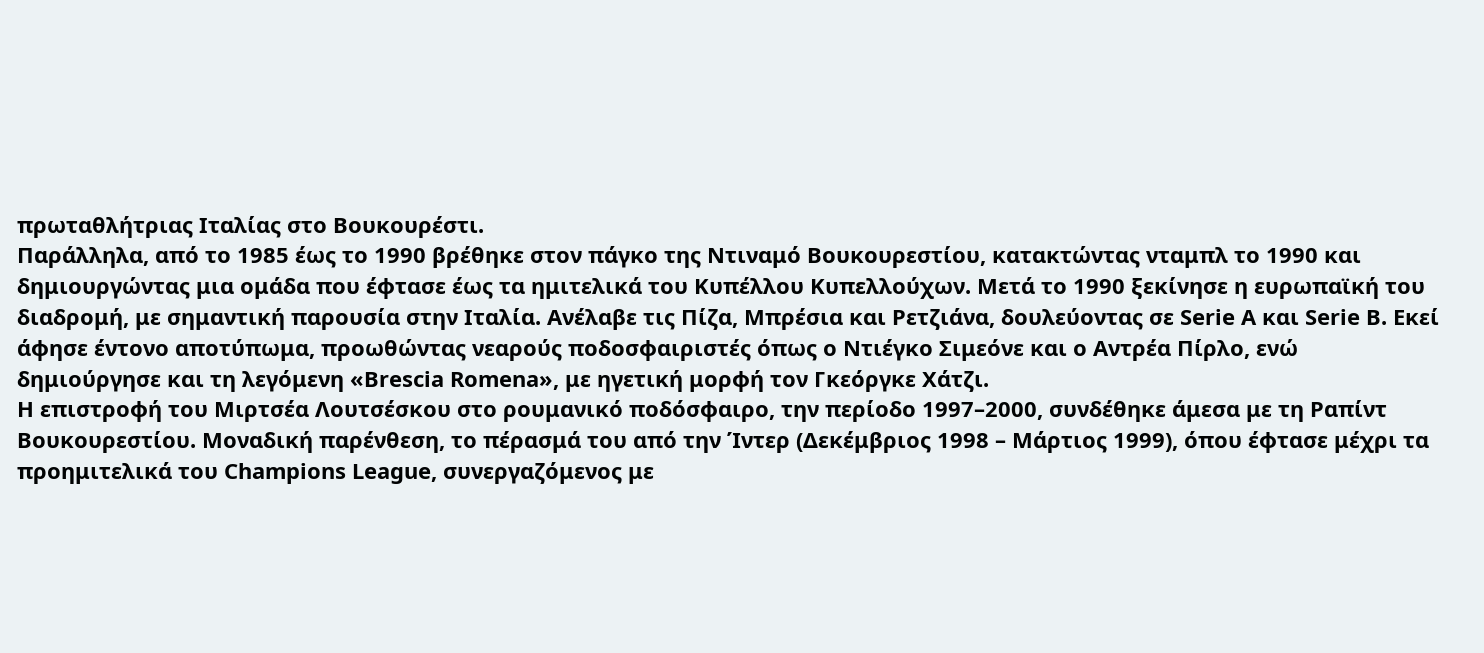πρωταθλήτριας Ιταλίας στο Βουκουρέστι.
Παράλληλα, από το 1985 έως το 1990 βρέθηκε στον πάγκο της Ντιναμό Βουκουρεστίου, κατακτώντας νταμπλ το 1990 και δημιουργώντας μια ομάδα που έφτασε έως τα ημιτελικά του Κυπέλλου Κυπελλούχων. Μετά το 1990 ξεκίνησε η ευρωπαϊκή του διαδρομή, με σημαντική παρουσία στην Ιταλία. Ανέλαβε τις Πίζα, Μπρέσια και Ρετζιάνα, δουλεύοντας σε Serie A και Serie B. Εκεί άφησε έντονο αποτύπωμα, προωθώντας νεαρούς ποδοσφαιριστές όπως ο Ντιέγκο Σιμεόνε και ο Αντρέα Πίρλο, ενώ δημιούργησε και τη λεγόμενη «Brescia Romena», με ηγετική μορφή τον Γκεόργκε Χάτζι.
Η επιστροφή του Μιρτσέα Λουτσέσκου στο ρουμανικό ποδόσφαιρο, την περίοδο 1997–2000, συνδέθηκε άμεσα με τη Ραπίντ Βουκουρεστίου. Μοναδική παρένθεση, το πέρασμά του από την Ίντερ (Δεκέμβριος 1998 – Μάρτιος 1999), όπου έφτασε μέχρι τα προημιτελικά του Champions League, συνεργαζόμενος με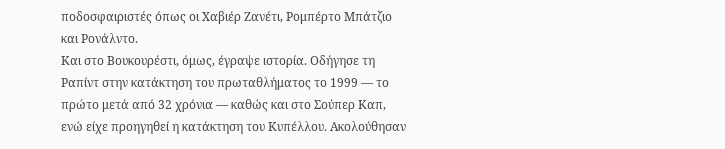ποδοσφαιριστές όπως οι Χαβιέρ Ζανέτι, Ρομπέρτο Μπάτζιο και Ρονάλντο.
Και στο Βουκουρέστι, όμως, έγραψε ιστορία. Οδήγησε τη Ραπίντ στην κατάκτηση του πρωταθλήματος το 1999 — το πρώτο μετά από 32 χρόνια — καθώς και στο Σούπερ Καπ, ενώ είχε προηγηθεί η κατάκτηση του Κυπέλλου. Ακολούθησαν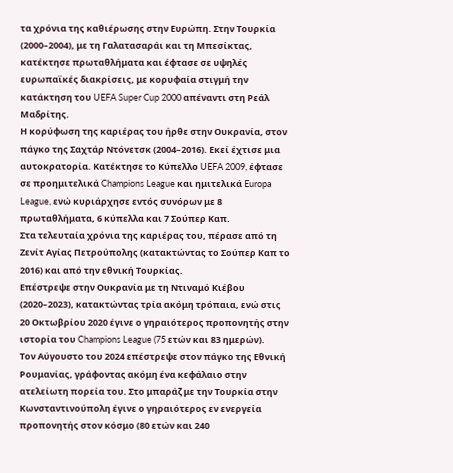τα χρόνια της καθιέρωσης στην Ευρώπη. Στην Τουρκία (2000–2004), με τη Γαλατασαράι και τη Μπεσίκτας, κατέκτησε πρωταθλήματα και έφτασε σε υψηλές ευρωπαϊκές διακρίσεις, με κορυφαία στιγμή την κατάκτηση του UEFA Super Cup 2000 απέναντι στη Ρεάλ Μαδρίτης.
Η κορύφωση της καριέρας του ήρθε στην Ουκρανία, στον πάγκο της Σαχτάρ Ντόνετσκ (2004–2016). Εκεί έχτισε μια αυτοκρατορία. Κατέκτησε το Κύπελλο UEFA 2009, έφτασε σε προημιτελικά Champions League και ημιτελικά Europa League, ενώ κυριάρχησε εντός συνόρων με 8 πρωταθλήματα, 6 κύπελλα και 7 Σούπερ Καπ.
Στα τελευταία χρόνια της καριέρας του, πέρασε από τη Ζενίτ Αγίας Πετρούπολης (κατακτώντας το Σούπερ Καπ το 2016) και από την εθνική Τουρκίας.
Επέστρεψε στην Ουκρανία με τη Ντιναμό Κιέβου (2020–2023), κατακτώντας τρία ακόμη τρόπαια, ενώ στις 20 Οκτωβρίου 2020 έγινε ο γηραιότερος προπονητής στην ιστορία του Champions League (75 ετών και 83 ημερών).
Τον Αύγουστο του 2024 επέστρεψε στον πάγκο της Εθνική Ρουμανίας, γράφοντας ακόμη ένα κεφάλαιο στην ατελείωτη πορεία του. Στο μπαράζ με την Τουρκία στην Κωνσταντινούπολη έγινε ο γηραιότερος εν ενεργεία προπονητής στον κόσμο (80 ετών και 240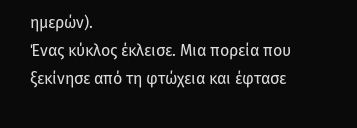ημερών).
Ένας κύκλος έκλεισε. Μια πορεία που ξεκίνησε από τη φτώχεια και έφτασε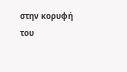στην κορυφή του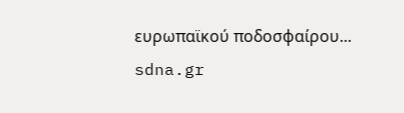ευρωπαϊκού ποδοσφαίρου...
sdna.gr